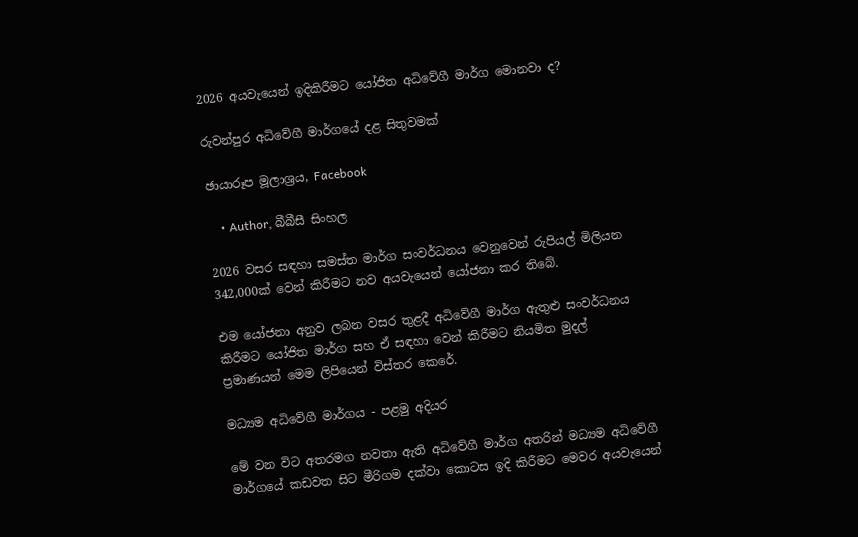2026 අයවැයෙන් ඉදිකිරීමට යෝජිත අධිවේගී මාර්ග මොනවා ද?

රුවන්පුර අධිවේගී මාර්ගයේ දළ සිතුවමක්

ඡායාරූප මූලාශ්‍රය, Facebook

    • Author, බීබීසී සිංහල

2026 වසර සඳහා සමස්ත මාර්ග සංවර්ධනය වෙනුවෙන් රුපියල් මිලියන 342,000ක් වෙන් කිරීමට නව අයවැයෙන් යෝජනා කර තිබේ.

එම යෝජනා අනුව ලබන වසර තුළදී අධිවේගී මාර්ග ඇතුළු සංවර්ධනය කිරීමට යෝජිත මාර්ග සහ ඒ සඳහා වෙන් කිරීමට නියමිත මුදල් ප්‍රමාණයන් මෙම ලිපියෙන් විස්තර කෙරේ.

මධ්‍යම අධිවේගී මාර්ගය - පළමු අදියර

මේ වන විට අතරමග නවතා ඇති අධිවේගී මාර්ග අතරින් මධ්‍යම අධිවේගී මාර්ගයේ කඩවත සිට මීරිගම දක්වා කොටස ඉදි කිරීමට මෙවර අයවැයෙන්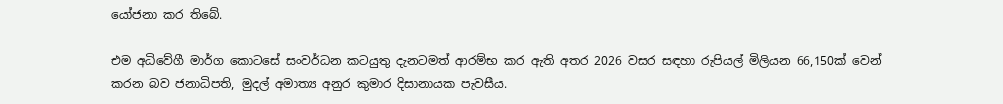යෝජනා කර තිබේ.

එම අධිවේගී මාර්ග කොටසේ සංවර්ධන කටයුතු දැනටමත් ආරම්භ කර ඇති අතර 2026 වසර සඳහා රුපියල් මිලියන 66,150ක් වෙන් කරන බව ජනාධිපති, මුදල් අමාත්‍ය අනුර කුමාර දිසානායක පැවසීය.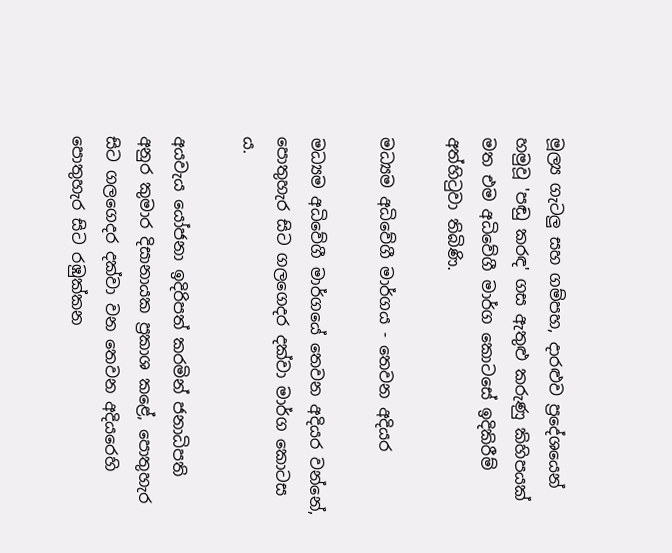මූල්‍ය ගැටලු සහ ගම්පහ, දාරළුව ප්‍රදේශයෙන් හමුවූ 'පඬු කරඳ' ගස ඇතුළු කරුණු කිහිපයක් මත එම අධිවේගී මාර්ග කොටසේ ඉදිකිරීම් අත්හිටුවා තිබිණි.

මධ්‍යම අධිවේගී මාර්ගය - තෙවන අදියර

මධ්‍යම අධිවේගී මාර්ගයේ තෙවන අදියර වන්නේ, පොතුහැර සිට ගලගෙදර දක්වා මාර්ග කොටස ය.

අයවැය යෝජනා ඉදිරිපත් කරමින් ජනාධිපති අනුර කුමාර දිසානායක ප්‍රකාශ කළේ, පොතුහැර සිට ගලගෙදර දක්වා වන තෙවන අදියරෙහි පොතුහැර සිට රඹුක්කන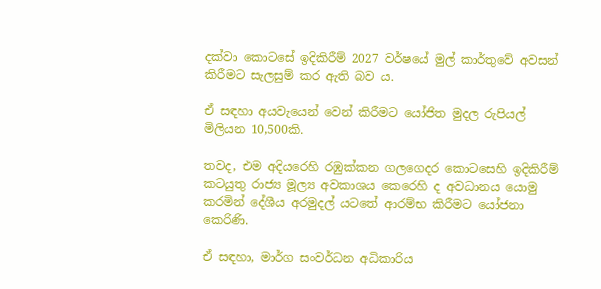දක්වා කොටසේ ඉදිකිරීම් 2027 වර්ෂයේ මුල් කාර්තුවේ අවසන් කිරීමට සැලසුම් කර ඇති බව ය.

ඒ සඳහා අයවැයෙන් වෙන් කිරීමට යෝජිත මුදල රුපියල් මිලියන 10,500කි.

තවද, එම අදියරෙහි රඹුක්කන ගලගෙදර කොටසෙහි ඉදිකිරීම් කටයුතු රාජ්‍ය මූල්‍ය අවකාශය කෙරෙහි ද අවධානය යොමු කරමින් දේශීය අරමුදල් යටතේ ආරම්භ කිරීමට යෝජනා කෙරිණි.

ඒ සඳහා, මාර්ග සංවර්ධන අධිකාරිය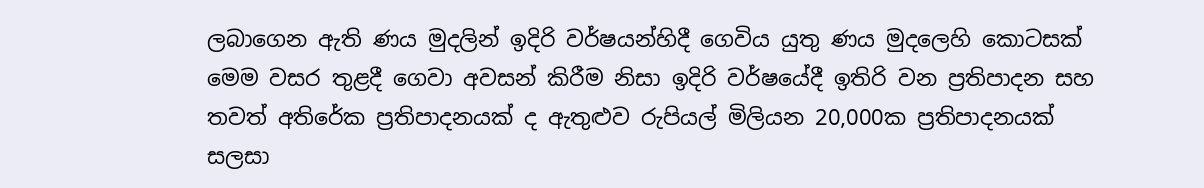ලබාගෙන ඇති ණය මුදලින් ඉදිරි වර්ෂයන්හිදී ගෙවිය යුතු ණය මුදලෙහි කොටසක් මෙම වසර තුළදී ගෙවා අවසන් කිරීම නිසා ඉදිරි වර්ෂයේදී ඉතිරි වන ප්‍රතිපාදන සහ තවත් අතිරේක ප්‍රතිපාදනයක් ද ඇතුළුව රුපියල් මිලියන 20,000ක ප්‍රතිපාදනයක් සලසා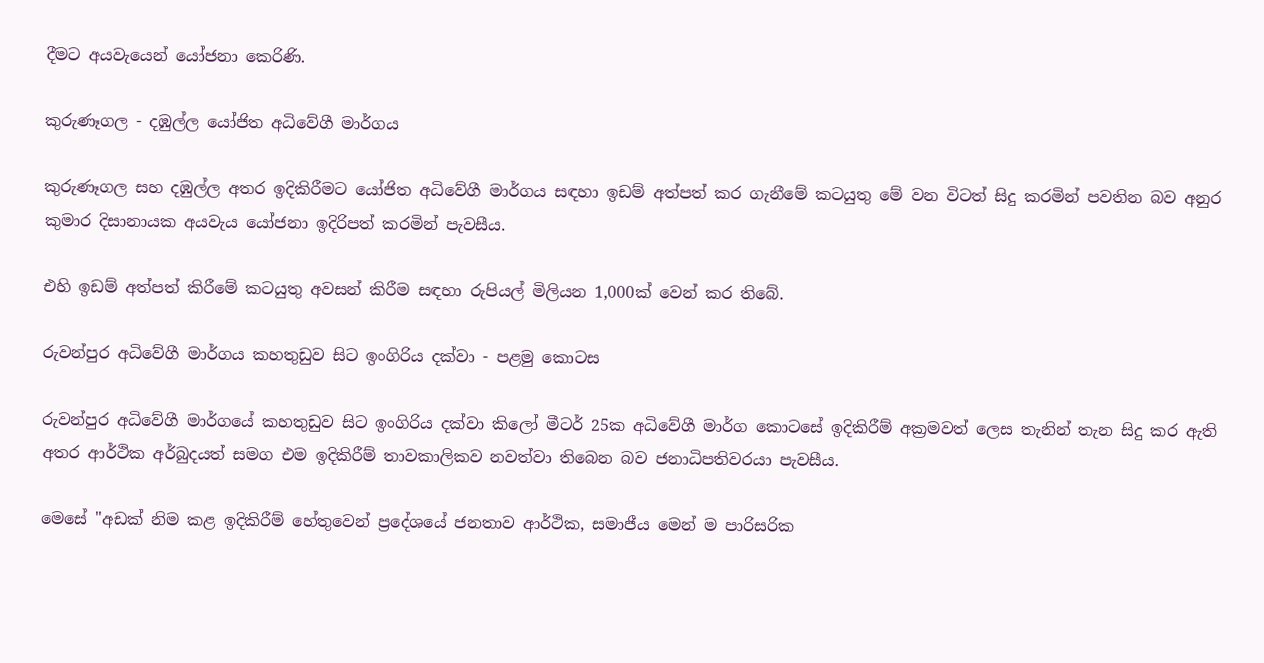දීමට අයවැයෙන් යෝජනා කෙරිණි.

කුරුණෑගල - දඹුල්ල යෝජිත අධිවේගී මාර්ගය

කුරුණෑගල සහ දඹුල්ල අතර ඉදිකිරීමට යෝජිත අධිවේගී මාර්ගය සඳහා ඉඩම් අත්පත් කර ගැනීමේ කටයුතු මේ වන විටත් සිදු කරමින් පවතින බව අනුර කුමාර දිසානායක අයවැය යෝජනා ඉදිරිපත් කරමින් පැවසීය.

එහි ඉඩම් අත්පත් කිරීමේ කටයුතු අවසන් කිරීම සඳහා රුපියල් මිලියන 1,000ක් වෙන් කර තිබේ.

රුවන්පුර අධිවේගී මාර්ගය කහතුඩුව සිට ඉංගිරිය දක්වා - පළමු කොටස

රුවන්පුර අධිවේගී මාර්ගයේ කහතුඩුව සිට ඉංගිරිය දක්වා කිලෝ මීටර් 25ක අධිවේගී මාර්ග කොටසේ ඉදිකිරීම් අක්‍රමවත් ලෙස තැනින් තැන සිදු කර ඇති අතර ආර්ථික අර්බුදයත් සමග එම ඉදිකිරීම් තාවකාලිකව නවත්වා තිබෙන බව ජනාධිපතිවරයා පැවසීය.

මෙසේ "අඩක් නිම කළ ඉදිකිරීම් හේතුවෙන් ප්‍රදේශයේ ජනතාව ආර්ථික, සමාජීය මෙන් ම පාරිසරික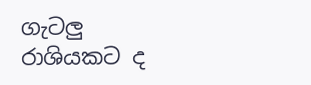ගැටලු රාශියකට ද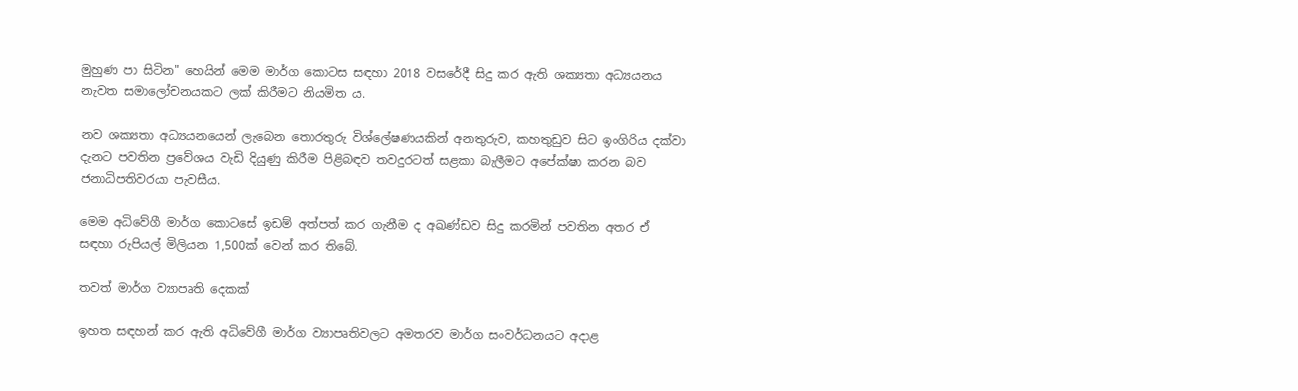මුහුණ පා සිටින" හෙයින් මෙම මාර්ග කොටස සඳහා 2018 වසරේදී සිදු කර ඇති ශක්‍යතා අධ්‍යයනය නැවත සමාලෝචනයකට ලක් කිරීමට නියමිත ය.

නව ශක්‍යතා අධ්‍යයනයෙන් ලැබෙන තොරතුරු විශ්ලේෂණයකින් අනතුරුව, කහතුඩුව සිට ඉංගිරිය දක්වා දැනට පවතින ප්‍රවේශය වැඩි දියුණු කිරීම පිළිබඳව තවදුරටත් සළකා බැලීමට අපේක්ෂා කරන බව ජනාධිපතිවරයා පැවසීය.

මෙම අධිවේගී මාර්ග කොටසේ ඉඩම් අත්පත් කර ගැනීම ද අඛණ්ඩව සිදු කරමින් පවතින අතර ඒ සඳහා රුපියල් මිලියන 1,500ක් වෙන් කර තිබේ.

තවත් මාර්ග ව්‍යාපෘති දෙකක්

ඉහත සඳහන් කර ඇති අධිවේගී මාර්ග ව්‍යාපෘතිවලට අමතරව මාර්ග සංවර්ධනයට අදාළ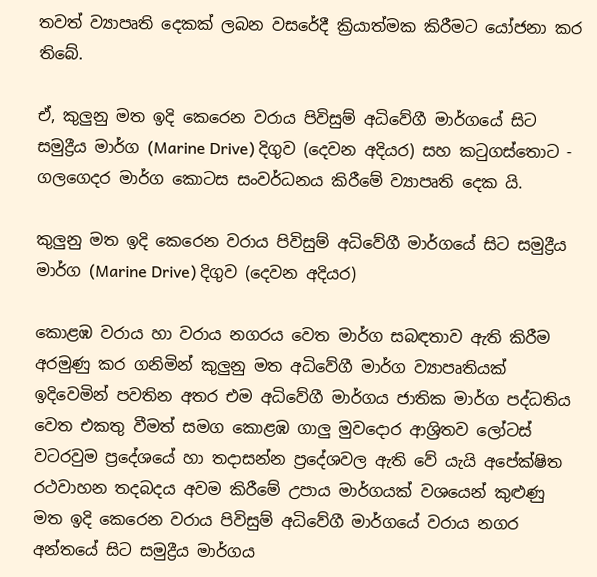තවත් ව්‍යාපෘති දෙකක් ලබන වසරේදී ක්‍රියාත්මක කිරීමට යෝජනා කර තිබේ.

ඒ, කුලුනු මත ඉදි කෙරෙන වරාය පිවිසුම් අධිවේගී මාර්ගයේ සිට සමුද්‍රීය මාර්ග (Marine Drive) දිගුව (දෙවන අදියර) සහ කටුගස්තොට - ගලගෙදර මාර්ග කොටස සංවර්ධනය කිරීමේ ව්‍යාපෘති දෙක යි.

කුලුනු මත ඉදි කෙරෙන වරාය පිවිසුම් අධිවේගී මාර්ගයේ සිට සමුද්‍රීය මාර්ග (Marine Drive) දිගුව (දෙවන අදියර)

කොළඹ වරාය හා වරාය නගරය වෙත මාර්ග සබඳතාව ඇති කිරීම අරමුණු කර ගනිමින් කුලුනු මත අධිවේගී මාර්ග ව්‍යාපෘතියක් ඉදිවෙමින් පවතින අතර එම අධිවේගී මාර්ගය ජාතික මාර්ග පද්ධතිය වෙත එකතු වීමත් සමග කොළඹ ගාලු මුවදොර ආශ්‍රිතව ලෝටස් වටරවුම ප්‍රදේශයේ හා තදාසන්න ප්‍රදේශවල ඇති වේ යැයි අපේක්ෂිත රථවාහන තදබදය අවම කිරීමේ උපාය මාර්ගයක් වශයෙන් කුළුණු මත ඉදි කෙරෙන වරාය පිවිසුම් අධිවේගී මාර්ගයේ වරාය නගර අන්තයේ සිට සමුද්‍රීය මාර්ගය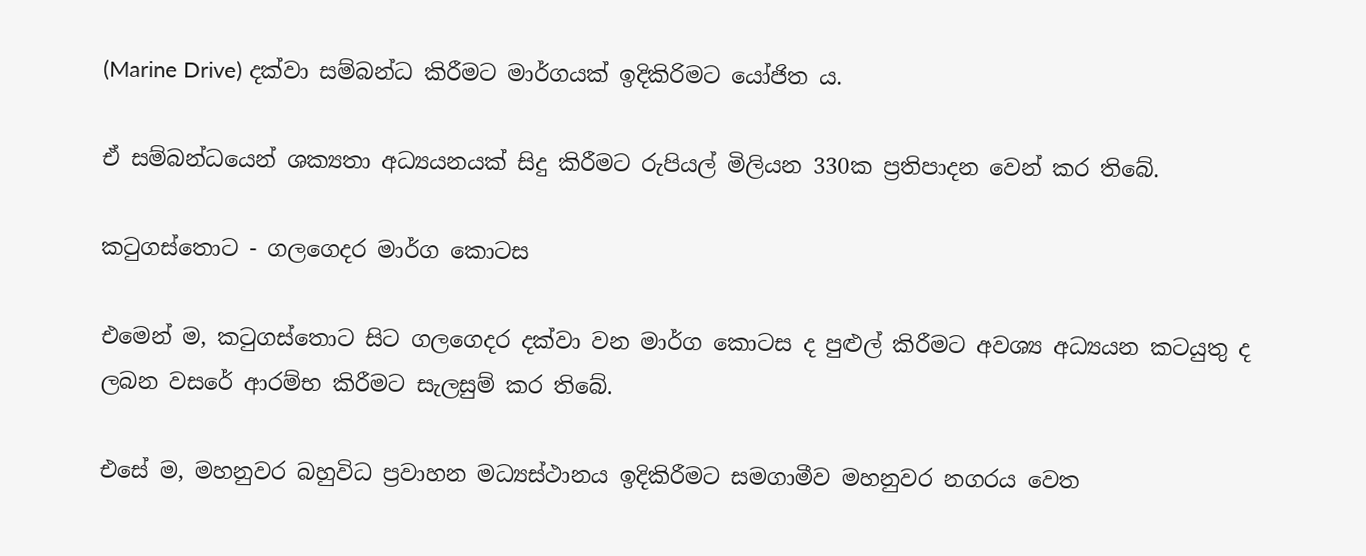(Marine Drive) දක්වා සම්බන්ධ කිරීමට මාර්ගයක් ඉදිකිරිමට යෝජිත ය.

ඒ සම්බන්ධයෙන් ශක්‍යතා අධ්‍යයනයක් සිදු කිරීමට රුපියල් මිලියන 330ක ප්‍රතිපාදන වෙන් කර තිබේ.

කටුගස්තොට - ගලගෙදර මාර්ග කොටස

එමෙන් ම, කටුගස්තොට සිට ගලගෙදර දක්වා වන මාර්ග කොටස ද පුළුල් කිරීමට අවශ්‍ය අධ්‍යයන කටයුතු ද ලබන වසරේ ආරම්භ කිරීමට සැලසුම් කර තිබේ.

එසේ ම, මහනුවර බහුවිධ ප්‍රවාහන මධ්‍යස්ථානය ඉදිකිරීමට සමගාමීව මහනුවර නගරය වෙත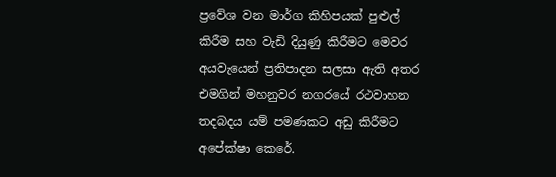ප්‍රවේශ වන මාර්ග කිහිපයක් පුළුල් කිරීම සහ වැඩි දියුණු කිරීමට මෙවර අයවැයෙන් ප්‍රතිපාදන සලසා ඇති අතර එමගින් මහනුවර නගරයේ රථවාහන තදබදය යම් පමණකට අඩු කිරීමට අපේක්ෂා කෙරේ.